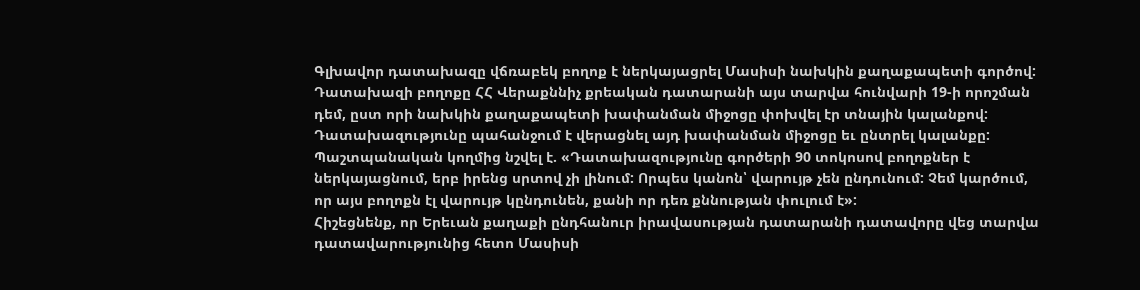Գլխավոր դատախազը վճռաբեկ բողոք է ներկայացրել Մասիսի նախկին քաղաքապետի գործով:
Դատախազի բողոքը ՀՀ Վերաքննիչ քրեական դատարանի այս տարվա հունվարի 19-ի որոշման դեմ, ըստ որի նախկին քաղաքապետի խափանման միջոցը փոխվել էր տնային կալանքով: Դատախազությունը պահանջում է վերացնել այդ խափանման միջոցը եւ ընտրել կալանքը:
Պաշտպանական կողմից նշվել է. «Դատախազությունը գործերի 90 տոկոսով բողոքներ է ներկայացնում, երբ իրենց սրտով չի լինում: Որպես կանոն՝ վարույթ չեն ընդունում: Չեմ կարծում, որ այս բողոքն էլ վարույթ կընդունեն, քանի որ դեռ քննության փուլում է»:
Հիշեցնենք, որ Երեւան քաղաքի ընդհանուր իրավասության դատարանի դատավորը վեց տարվա դատավարությունից հետո Մասիսի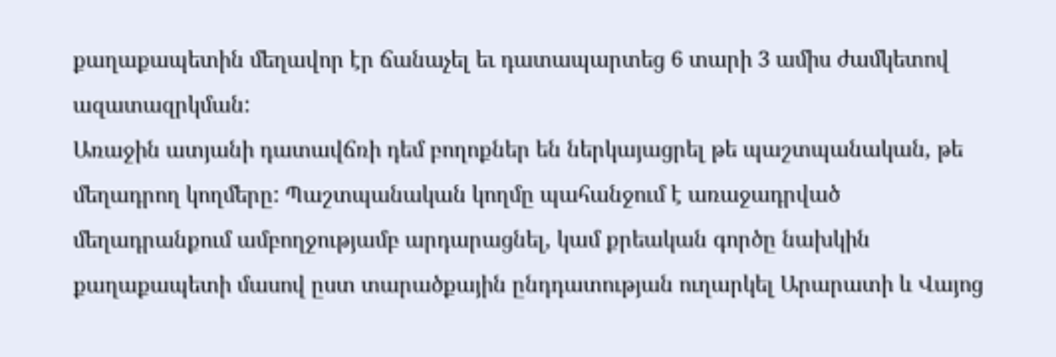քաղաքապետին մեղավոր էր ճանաչել եւ դատապարտեց 6 տարի 3 ամիս ժամկետով ազատազրկման:
Առաջին ատյանի դատավճռի դեմ բողոքներ են ներկայացրել թե պաշտպանական, թե մեղադրող կողմերը: Պաշտպանական կողմը պահանջում է առաջադրված մեղադրանքում ամբողջությամբ արդարացնել, կամ քրեական գործը նախկին քաղաքապետի մասով ըստ տարածքային ընդդատության ուղարկել Արարատի և Վայոց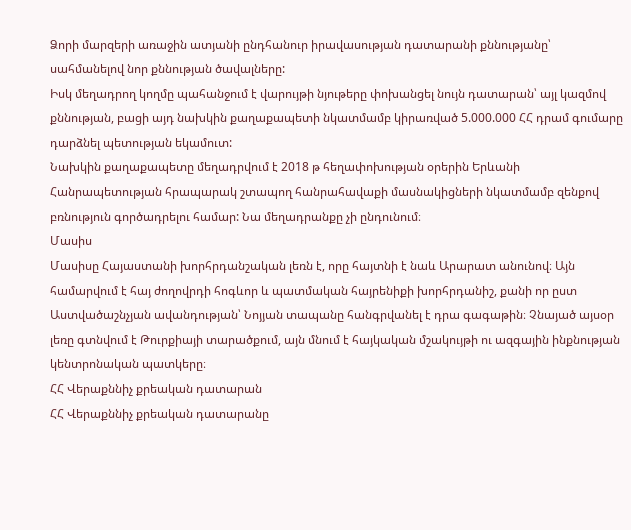Ձորի մարզերի առաջին ատյանի ընդհանուր իրավասության դատարանի քննությանը՝ սահմանելով նոր քննության ծավալները:
Իսկ մեղադրող կողմը պահանջում է վարույթի նյութերը փոխանցել նույն դատարան՝ այլ կազմով քննության, բացի այդ նախկին քաղաքապետի նկատմամբ կիրառված 5.000.000 ՀՀ դրամ գումարը դարձնել պետության եկամուտ:
Նախկին քաղաքապետը մեղադրվում է 2018 թ հեղափոխության օրերին Երևանի Հանրապետության հրապարակ շտապող հանրահավաքի մասնակիցների նկատմամբ զենքով բռնություն գործադրելու համար: Նա մեղադրանքը չի ընդունում։
Մասիս
Մասիսը Հայաստանի խորհրդանշական լեռն է, որը հայտնի է նաև Արարատ անունով։ Այն համարվում է հայ ժողովրդի հոգևոր և պատմական հայրենիքի խորհրդանիշ, քանի որ ըստ Աստվածաշնչյան ավանդության՝ Նոյյան տապանը հանգրվանել է դրա գագաթին։ Չնայած այսօր լեռը գտնվում է Թուրքիայի տարածքում, այն մնում է հայկական մշակույթի ու ազգային ինքնության կենտրոնական պատկերը։
ՀՀ Վերաքննիչ քրեական դատարան
ՀՀ Վերաքննիչ քրեական դատարանը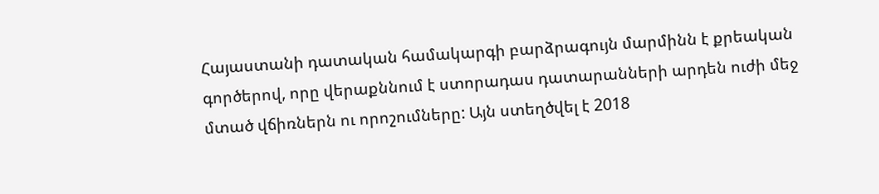Հայաստանի դատական համակարգի բարձրագույն մարմինն է քրեական գործերով, որը վերաքննում է ստորադաս դատարանների արդեն ուժի մեջ մտած վճիռներն ու որոշումները: Այն ստեղծվել է 2018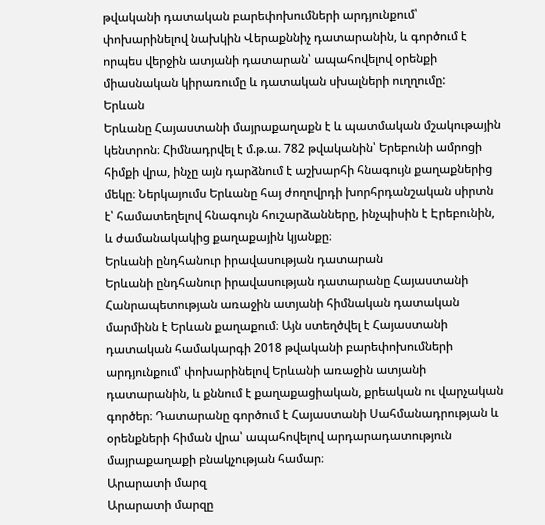թվականի դատական բարեփոխումների արդյունքում՝ փոխարինելով նախկին Վերաքննիչ դատարանին, և գործում է որպես վերջին ատյանի դատարան՝ ապահովելով օրենքի միասնական կիրառումը և դատական սխալների ուղղումը:
Երևան
Երևանը Հայաստանի մայրաքաղաքն է և պատմական մշակութային կենտրոն։ Հիմնադրվել է մ.թ.ա. 782 թվականին՝ Երեբունի ամրոցի հիմքի վրա, ինչը այն դարձնում է աշխարհի հնագույն քաղաքներից մեկը։ Ներկայումս Երևանը հայ ժողովրդի խորհրդանշական սիրտն է՝ համատեղելով հնագույն հուշարձանները, ինչպիսին է Էրեբունին, և ժամանակակից քաղաքային կյանքը։
Երևանի ընդհանուր իրավասության դատարան
Երևանի ընդհանուր իրավասության դատարանը Հայաստանի Հանրապետության առաջին ատյանի հիմնական դատական մարմինն է Երևան քաղաքում։ Այն ստեղծվել է Հայաստանի դատական համակարգի 2018 թվականի բարեփոխումների արդյունքում՝ փոխարինելով Երևանի առաջին ատյանի դատարանին, և քննում է քաղաքացիական, քրեական ու վարչական գործեր։ Դատարանը գործում է Հայաստանի Սահմանադրության և օրենքների հիման վրա՝ ապահովելով արդարադատություն մայրաքաղաքի բնակչության համար։
Արարատի մարզ
Արարատի մարզը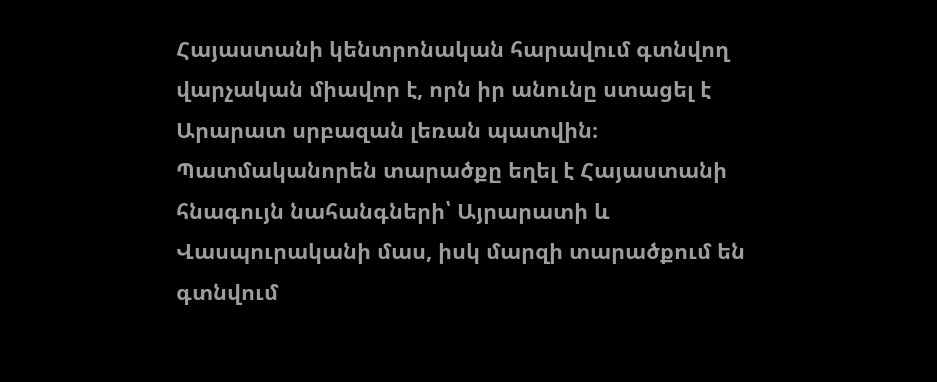Հայաստանի կենտրոնական հարավում գտնվող վարչական միավոր է, որն իր անունը ստացել է Արարատ սրբազան լեռան պատվին։ Պատմականորեն տարածքը եղել է Հայաստանի հնագույն նահանգների՝ Այրարատի և Վասպուրականի մաս, իսկ մարզի տարածքում են գտնվում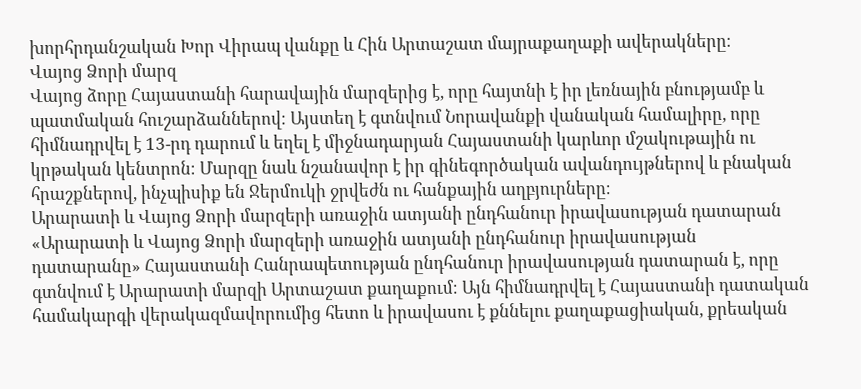խորհրդանշական Խոր Վիրապ վանքը և Հին Արտաշատ մայրաքաղաքի ավերակները։
Վայոց Ձորի մարզ
Վայոց ձորը Հայաստանի հարավային մարզերից է, որը հայտնի է իր լեռնային բնությամբ և պատմական հուշարձաններով։ Այստեղ է գտնվում Նորավանքի վանական համալիրը, որը հիմնադրվել է 13-րդ դարում և եղել է միջնադարյան Հայաստանի կարևոր մշակութային ու կրթական կենտրոն։ Մարզը նաև նշանավոր է իր գինեգործական ավանդույթներով և բնական հրաշքներով, ինչպիսիք են Ջերմուկի ջրվեժն ու հանքային աղբյուրները։
Արարատի և Վայոց Ձորի մարզերի առաջին ատյանի ընդհանուր իրավասության դատարան
«Արարատի և Վայոց Ձորի մարզերի առաջին ատյանի ընդհանուր իրավասության դատարանը» Հայաստանի Հանրապետության ընդհանուր իրավասության դատարան է, որը գտնվում է Արարատի մարզի Արտաշատ քաղաքում։ Այն հիմնադրվել է Հայաստանի դատական համակարգի վերակազմավորումից հետո և իրավասու է քննելու քաղաքացիական, քրեական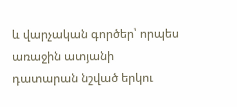և վարչական գործեր՝ որպես առաջին ատյանի դատարան նշված երկու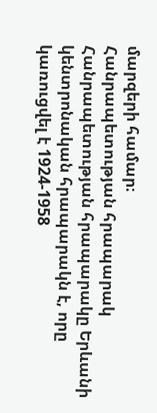մարզերի համար։
Հանրապետության հրապարակ
Հանրապետության հրապարակը Երևանի կենտրոնական հրապարակն է, որը կառուցվել է 1924-1958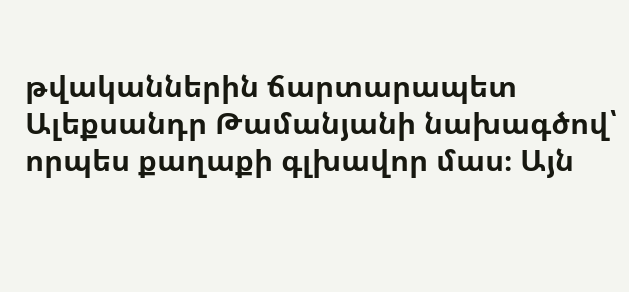թվականներին ճարտարապետ Ալեքսանդր Թամանյանի նախագծով՝ որպես քաղաքի գլխավոր մաս։ Այն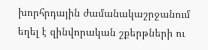խորհրդային ժամանակաշրջանում եղել է զինվորական շքերթների ու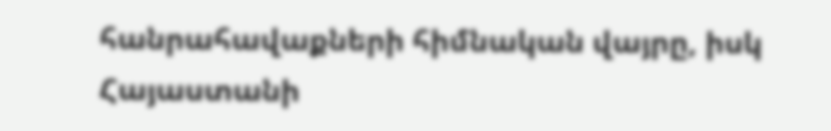հանրահավաքների հիմնական վայրը, իսկ Հայաստանի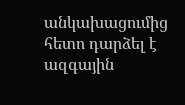անկախացումից հետո դարձել է ազգային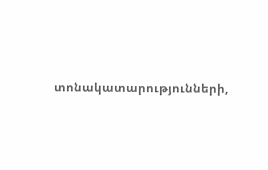տոնակատարությունների,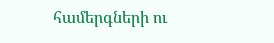համերգների ու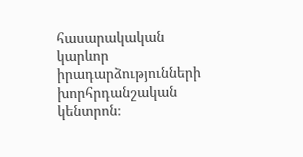հասարակական կարևոր իրադարձությունների խորհրդանշական կենտրոն։